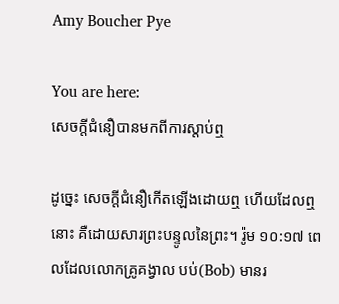Amy Boucher Pye

You are here:
សេចក្តីជំនឿបានមកពីការស្តាប់ឮ

ដូច្នេះ សេចក្តីជំនឿកើតឡើងដោយឮ ហើយដែលឮនោះ គឺដោយសារព្រះបន្ទូលនៃព្រះ។ រ៉ូម ១០:១៧ ពេលដែលលោកគ្រូគង្វាល បប់(Bob) មានរ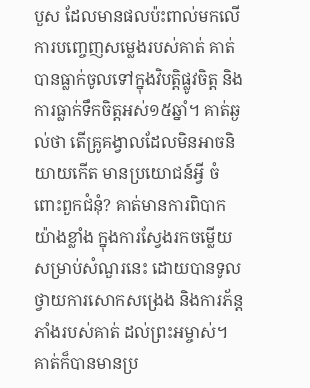បួស ដែលមានផលប៉ះពាល់មកលើការបញ្ចេញសម្លេងរបស់គាត់ គាត់បានធ្លាក់ចូលទៅក្នុងវិបត្តិផ្លូវចិត្ត និងការធ្លាក់ទឹកចិត្តអស់១៥ឆ្នាំ។ គាត់ឆ្ងល់ថា តើគ្រូគង្វាលដែលមិនអាចនិយាយកើត មានប្រយោជន៍អ្វី ចំពោះពួកជំនុំ? គាត់មានការពិបាកយ៉ាងខ្លាំង ក្នុងការស្វែងរកចម្លើយសម្រាប់សំណួរនេះ ដោយបានទូលថ្វាយការសោកសង្រេង និងការភ័ន្តភាំងរបស់គាត់ ដល់ព្រះអម្ចាស់។ គាត់ក៏បានមានប្រ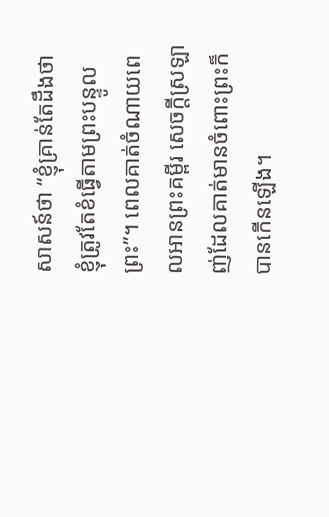សាសន៍ថា “ខ្ញុំគ្រាន់តែដឹងថា ខ្ញុំត្រូវតែខំធ្វើតាមព្រះបន្ទូលព្រះ”។ ពេលគាត់ចំណាយពេលអានព្រះគម្ពីរ សេចក្តីស្រឡាញ់ដែលគាត់មានចំពោះព្រះក៏បានកើនឡើង។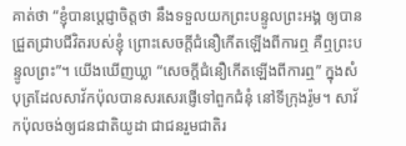គាត់ថា “ខ្ញុំបានប្តេជ្ញាចិត្តថា នឹងទទួលយកព្រះបន្ទូលព្រះអង្គ ឲ្យបានជ្រួតជ្រាបជីវិតរបស់ខ្ញុំ ព្រោះសេចក្តីជំនឿកើតឡើងពីការឮ គឺឮព្រះបន្ទូលព្រះ”។ យើងឃើញឃ្លា “សេចក្តីជំនឿកើតឡើងពីការឮ” ក្នុងសំបុត្រដែលសាវ័កប៉ុលបានសរសេរផ្ញើទៅពួកជំនុំ នៅទីក្រុងរ៉ូម។ សាវ័កប៉ុលចង់ឲ្យជនជាតិយូដា ជាជនរួមជាតិរ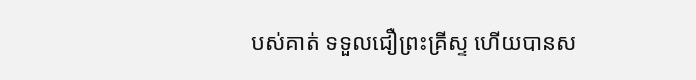បស់គាត់ ទទួលជឿព្រះគ្រីស្ទ ហើយបានស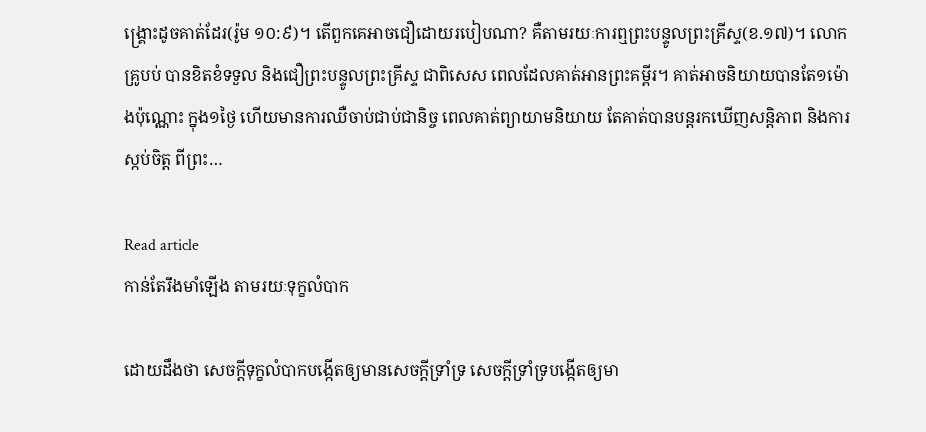ង្គ្រោះដូចគាត់ដែរ(រ៉ូម ១០:៩)។ តើពួកគេអាចជឿដោយរបៀបណា? គឺតាមរយៈការឮព្រះបន្ទូលព្រះគ្រីស្ទ(ខ.១៧)។ លោកគ្រូបប់ បានខិតខំទទួល និងជឿព្រះបន្ទូលព្រះគ្រីស្ទ ជាពិសេស ពេលដែលគាត់អានព្រះគម្ពីរ។ គាត់អាចនិយាយបានតែ១ម៉ោងប៉ុណ្ណោះ ក្នុង១ថ្ងៃ ហើយមានការឈឺចាប់ជាប់ជានិច្ច ពេលគាត់ព្យាយាមនិយាយ តែគាត់បានបន្តរកឃើញសន្តិភាព និងការស្កប់ចិត្ត ពីព្រះ…

Read article
កាន់តែរឹងមាំឡើង តាមរយៈទុក្ខលំបាក

ដោយដឹងថា សេចក្តីទុក្ខលំបាកបង្កើតឲ្យមានសេចក្តីទ្រាំទ្រ សេចក្តីទ្រាំទ្របង្កើតឲ្យមា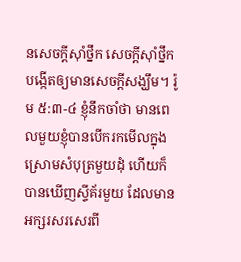នសេចក្តីស៊ាំថ្នឹក សេចក្តីស៊ាំថ្នឹកបង្កើតឲ្យមានសេចក្តីសង្ឃឹម។ រ៉ូម ៥:៣-៤ ខ្ញុំនឹកចាំថា មានពេលមួយខ្ញុំបានបើករកមើលក្នុងស្រោមសំបុត្រមួយដុំ ហើយក៏បានឃើញស្ទីគ័រមួយ ដែលមានអក្សរសរសេរពី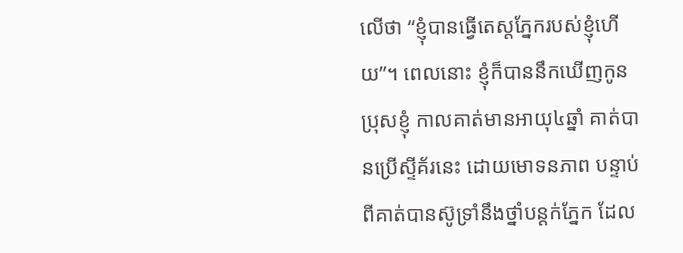លើថា “ខ្ញុំបានធ្វើតេស្តភ្នែករបស់ខ្ញុំហើយ”។ ពេលនោះ ខ្ញុំក៏បាននឹកឃើញកូនប្រុសខ្ញុំ កាលគាត់មានអាយុ៤ឆ្នាំ គាត់បានប្រើស្ទីគ័រនេះ ដោយមោទនភាព បន្ទាប់ពីគាត់បានស៊ូទ្រាំនឹងថ្នាំបន្តក់ភ្នែក ដែល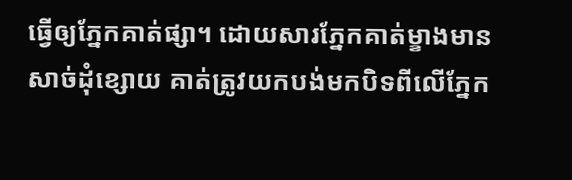ធ្វើឲ្យភ្នែកគាត់ផ្សា។ ដោយសារភ្នែកគាត់ម្ខាងមានសាច់ដុំខ្សោយ គាត់ត្រូវយកបង់មកបិទពីលើភ្នែក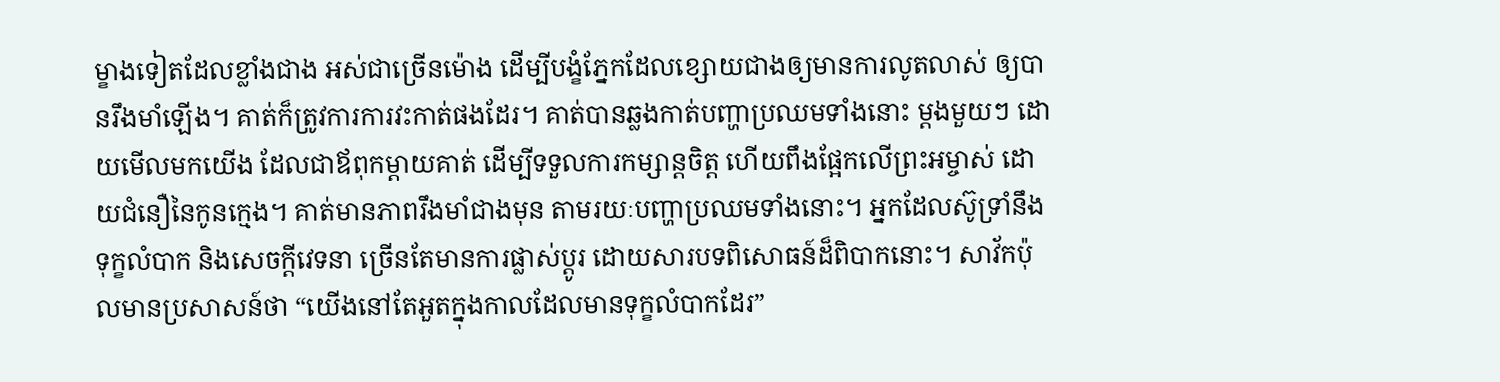ម្ខាងទៀតដែលខ្លាំងជាង អស់ជាច្រើនម៉ោង ដើម្បីបង្ខំភ្នែកដែលខ្សោយជាងឲ្យមានការលូតលាស់ ឲ្យបានរឹងមាំឡើង។ គាត់ក៏ត្រូវការការវះកាត់ផងដែរ។ គាត់បានឆ្លងកាត់បញ្ហាប្រឈមទាំងនោះ ម្តងមួយៗ ដោយមើលមកយើង ដែលជាឪពុកម្តាយគាត់ ដើម្បីទទួលការកម្សាន្តចិត្ត ហើយពឹងផ្អែកលើព្រះអម្ចាស់ ដោយជំនឿនៃកូនក្មេង។ គាត់មានភាពរឹងមាំជាងមុន តាមរយៈបញ្ហាប្រឈមទាំងនោះ។ អ្នកដែលស៊ូទ្រាំនឹងទុក្ខលំបាក និងសេចក្តីវេទនា ច្រើនតែមានការផ្លាស់ប្តូរ ដោយសារបទពិសោធន៍ដ៏ពិបាកនោះ។ សាវ័កប៉ុលមានប្រសាសន៍ថា “យើងនៅតែអួតក្នុងកាលដែលមានទុក្ខលំបាកដែរ”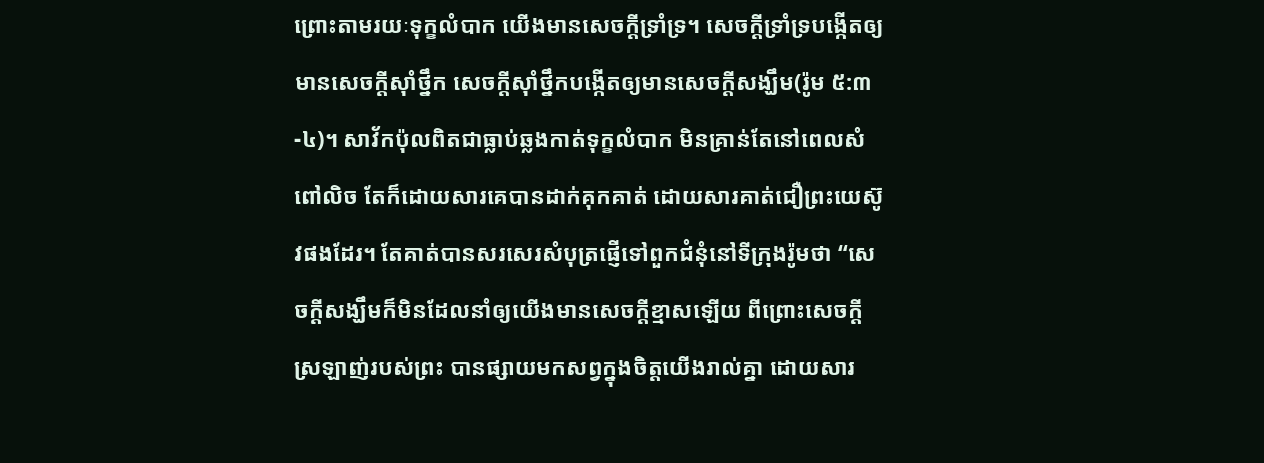ព្រោះតាមរយៈទុក្ខលំបាក យើងមានសេចក្តីទ្រាំទ្រ។ សេចក្តីទ្រាំទ្របង្កើតឲ្យមានសេចក្តីស៊ាំថ្នឹក សេចក្តីស៊ាំថ្នឹកបង្កើតឲ្យមានសេចក្តីសង្ឃឹម(រ៉ូម ៥:៣-៤)។ សាវ័កប៉ុលពិតជាធ្លាប់ឆ្លងកាត់ទុក្ខលំបាក មិនគ្រាន់តែនៅពេលសំពៅលិច តែក៏ដោយសារគេបានដាក់គុកគាត់ ដោយសារគាត់ជឿព្រះយេស៊ូវផងដែរ។ តែគាត់បានសរសេរសំបុត្រផ្ញើទៅពួកជំនុំនៅទីក្រុងរ៉ូមថា “សេចក្តីសង្ឃឹមក៏មិនដែលនាំឲ្យយើងមានសេចក្តីខ្មាសឡើយ ពីព្រោះសេចក្តីស្រឡាញ់របស់ព្រះ បានផ្សាយមកសព្វក្នុងចិត្តយើងរាល់គ្នា ដោយសារ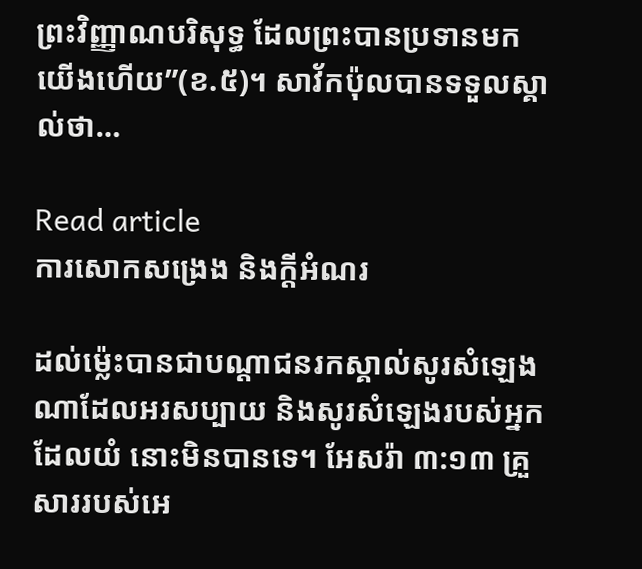ព្រះវិញ្ញាណបរិសុទ្ធ ដែលព្រះបានប្រទានមកយើងហើយ”(ខ.៥)។ សាវ័កប៉ុលបានទទួលស្គាល់ថា…

Read article
ការសោកសង្រេង និងក្តីអំណរ

ដល់ម៉្លេះបានជាបណ្តាជនរកស្គាល់សូរសំឡេងណាដែលអរសប្បាយ និងសូរសំឡេងរបស់អ្នកដែលយំ នោះមិនបានទេ។ អែសរ៉ា ៣:១៣ គ្រួសាររបស់អេ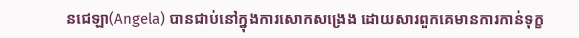នជេឡា(Angela) បានជាប់នៅក្នុងការសោកសង្រេង ដោយសារពួកគេមានការកាន់ទុក្ខ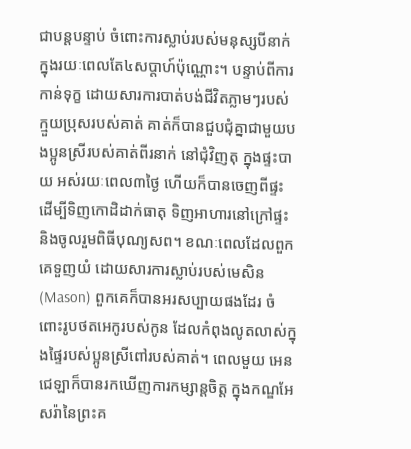ជាបន្តបន្ទាប់ ចំពោះការស្លាប់របស់មនុស្សបីនាក់ ក្នុងរយៈពេលតែ៤សប្តាហ៍ប៉ុណ្ណោះ។ បន្ទាប់ពីការកាន់ទុក្ខ ដោយសារការបាត់បង់ជីវិតភ្លាមៗរបស់ក្មួយប្រុសរបស់គាត់ គាត់ក៏បានជួបជុំគ្នាជាមួយបងប្អូនស្រីរបស់គាត់ពីរនាក់ នៅជុំវិញតុ ក្នុងផ្ទះបាយ អស់រយៈពេល៣ថ្ងៃ ហើយក៏បានចេញពីផ្ទះ ដើម្បីទិញកោដិដាក់ធាតុ ទិញអាហារនៅក្រៅផ្ទះ និងចូលរួមពិធីបុណ្យសព។ ខណៈពេលដែលពួកគេទួញយំ ដោយសារការស្លាប់របស់មេសិន(Mason) ពួកគេក៏បានអរសប្បាយផងដែរ ចំពោះរូបថតអេកូរបស់កូន ដែលកំពុងលូតលាស់ក្នុងផ្ទៃរបស់ប្អូនស្រីពៅរបស់គាត់។ ពេលមួយ អេនជេឡាក៏បានរកឃើញការកម្សាន្តចិត្ត ក្នុងកណ្ឌអែសរ៉ានៃព្រះគ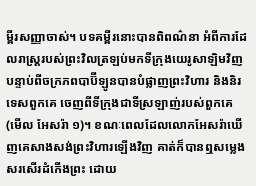ម្ពីរសញ្ញាចាស់។ បទគម្ពីរនោះបានពិពណ៌នា អំពីការដែលរាស្រ្តរបស់ព្រះវិលត្រឡប់មកទីក្រុងយេរូសាឡិមវិញ បន្ទាប់ពីចក្រភពបាប៊ីឡូនបានបំផ្លាញព្រះវិហារ និងនិរទេសពួកគេ ចេញពីទីក្រុងជាទីស្រឡាញ់របស់ពួកគេ(មើល អែសរ៉ា ១)។ ខណៈពេលដែលលោកអែសរ៉ាឃើញគេសាងសង់ព្រះវិហារឡើងវិញ គាត់ក៏បានឮសម្លេងសរសើរដំកើងព្រះ ដោយ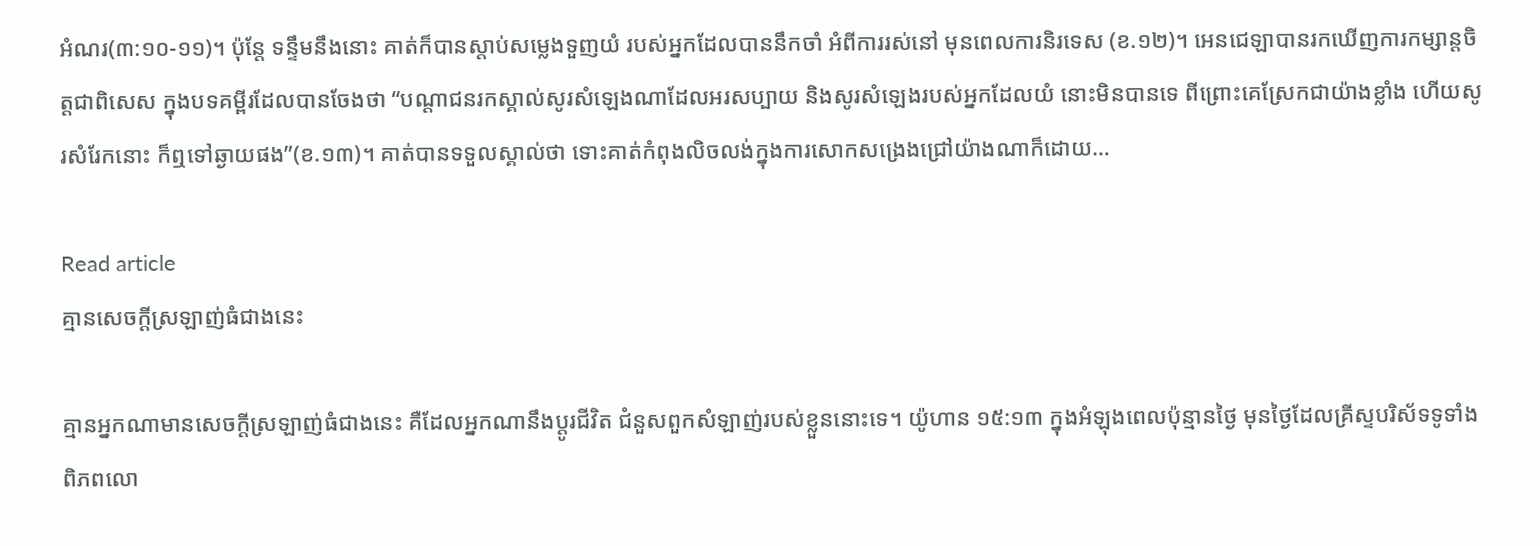អំណរ(៣:១០-១១)។ ប៉ុន្តែ ទន្ទឹមនឹងនោះ គាត់ក៏បានស្តាប់សម្លេងទួញយំ របស់អ្នកដែលបាននឹកចាំ អំពីការរស់នៅ មុនពេលការនិរទេស (ខ.១២)។ អេនជេឡាបានរកឃើញការកម្សាន្តចិត្តជាពិសេស ក្នុងបទគម្ពីរដែលបានចែងថា “បណ្តាជនរកស្គាល់សូរសំឡេងណាដែលអរសប្បាយ និងសូរសំឡេងរបស់អ្នកដែលយំ នោះមិនបានទេ ពីព្រោះគេស្រែកជាយ៉ាងខ្លាំង ហើយសូរសំរែកនោះ ក៏ឮទៅឆ្ងាយផង”(ខ.១៣)។ គាត់បានទទួលស្គាល់ថា ទោះគាត់កំពុងលិចលង់ក្នុងការសោកសង្រេងជ្រៅយ៉ាងណាក៏ដោយ…

Read article
គ្មានសេចក្តីស្រឡាញ់ធំជាងនេះ

គ្មានអ្នកណាមានសេចក្តីស្រឡាញ់ធំជាងនេះ គឺដែលអ្នកណានឹងប្តូរជីវិត ជំនួសពួកសំឡាញ់របស់ខ្លួននោះទេ។ យ៉ូហាន ១៥:១៣ ក្នុងអំឡុងពេលប៉ុន្មានថ្ងៃ មុនថ្ងៃដែលគ្រីស្ទបរិស័ទទូទាំងពិភពលោ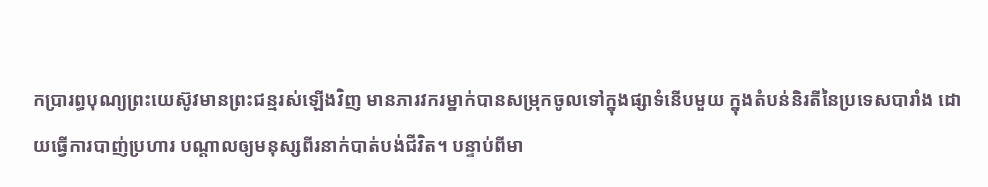កប្រារព្ធបុណ្យព្រះយេស៊ូវមានព្រះជន្មរស់ឡើងវិញ មានភារវករម្នាក់បានសម្រុកចូលទៅក្នុងផ្សាទំនើបមួយ ក្នុងតំបន់និរតីនៃប្រទេសបារាំង ដោយធ្វើការបាញ់ប្រហារ បណ្តាលឲ្យមនុស្សពីរនាក់បាត់បង់ជីវិត។ បន្ទាប់ពីមា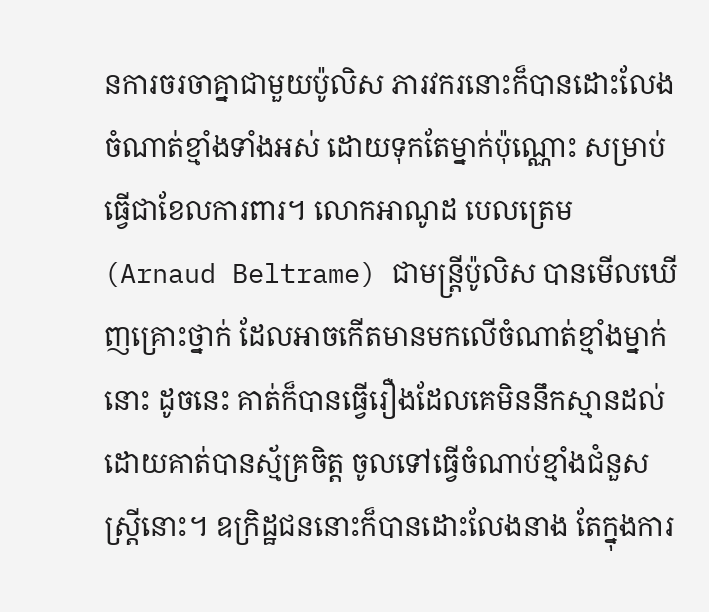នការចរចាគ្នាជាមួយប៉ូលិស ភារវករនោះក៏បានដោះលែងចំណាត់ខ្មាំងទាំងអស់ ដោយទុកតែម្នាក់ប៉ុណ្ណោះ សម្រាប់ធ្វើជាខែលការពារ។ លោកអាណូដ បេលត្រេម(Arnaud Beltrame) ជាមន្រ្តីប៉ូលិស បានមើលឃើញគ្រោះថ្នាក់ ដែលអាចកើតមានមកលើចំណាត់ខ្មាំងម្នាក់នោះ ដូចនេះ គាត់ក៏បានធ្វើរឿងដែលគេមិននឹកស្មានដល់ ដោយគាត់បានស្ម័គ្រចិត្ត ចូលទៅធ្វើចំណាប់ខ្មាំងជំនួសស្រ្តីនោះ។ ឧក្រិដ្ឋជននោះក៏បានដោះលែងនាង តែក្នុងការ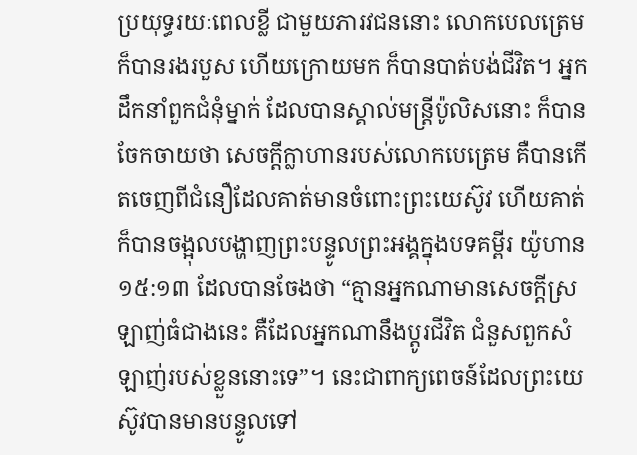ប្រយុទ្ធរយៈពេលខ្លី ជាមួយភារវជននោះ លោកបេលត្រេម ក៏បានរងរបួស ហើយក្រោយមក ក៏បានបាត់បង់ជីវិត។ អ្នកដឹកនាំពួកជំនុំម្នាក់ ដែលបានស្គាល់មន្រ្តីប៉ូលិសនោះ ក៏បានចែកចាយថា សេចក្តីក្លាហានរបស់លោកបេត្រេម គឺបានកើតចេញពីជំនឿដែលគាត់មានចំពោះព្រះយេស៊ូវ ហើយគាត់ក៏បានចង្អុលបង្ហាញព្រះបន្ទូលព្រះអង្គក្នុងបទគម្ពីរ យ៉ូហាន ១៥:១៣ ដែលបានចែងថា “គ្មានអ្នកណាមានសេចក្តីស្រឡាញ់ធំជាងនេះ គឺដែលអ្នកណានឹងប្តូរជីវិត ជំនួសពួកសំឡាញ់របស់ខ្លួននោះទេ”។ នេះជាពាក្យពេចន៍ដែលព្រះយេស៊ូវបានមានបន្ទូលទៅ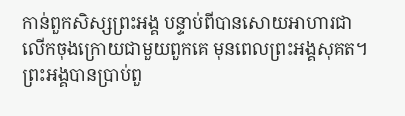កាន់ពួកសិស្សព្រះអង្គ បន្ទាប់ពីបានសោយអាហារជាលើកចុងក្រោយជាមួយពួកគេ មុនពេលព្រះអង្គសុគត។ ព្រះអង្គបានប្រាប់ពួ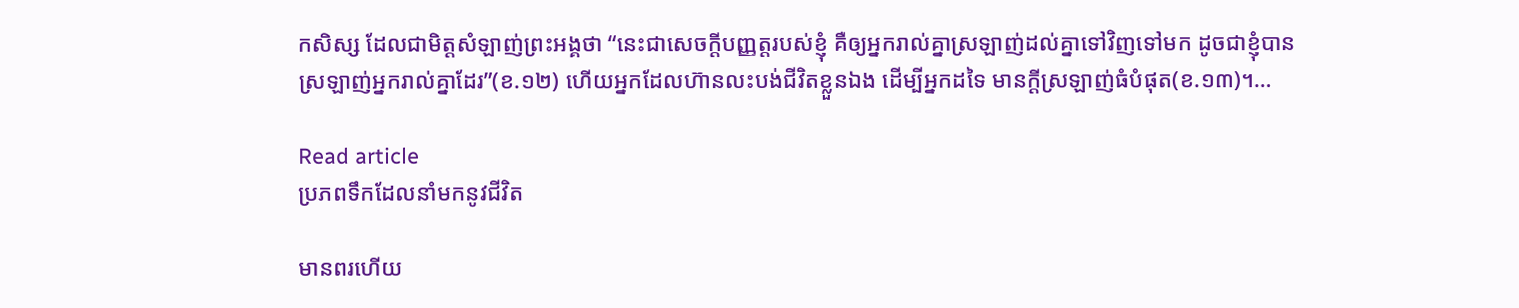កសិស្ស ដែលជាមិត្តសំឡាញ់ព្រះអង្គថា “នេះជាសេចក្តីបញ្ញត្តរបស់ខ្ញុំ គឺឲ្យអ្នករាល់គ្នាស្រឡាញ់ដល់គ្នាទៅវិញទៅមក ដូចជាខ្ញុំបានស្រឡាញ់អ្នករាល់គ្នាដែរ”(ខ.១២) ហើយអ្នកដែលហ៊ានលះបង់ជីវិតខ្លួនឯង ដើម្បីអ្នកដទៃ មានក្តីស្រឡាញ់ធំបំផុត(ខ.១៣)។…

Read article
ប្រភពទឹកដែលនាំមកនូវជីវិត

មានពរហើយ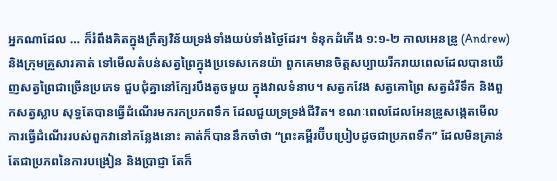អ្នកណាដែល … ក៏រំពឹងគិតក្នុងក្រឹត្យវិន័យទ្រង់ទាំងយប់ទាំងថ្ងៃដែរ។ ទំនុកដំកើង ១:១-២ កាលអេនឌ្រូ (Andrew) និងក្រុមគ្រួសារគាត់ ទៅមើលតំបន់សត្វព្រៃក្នុងប្រទេសកេនយ៉ា ពួកគេមានចិត្តសប្បាយរីករាយពេលដែលបានឃើញសត្វព្រៃជាច្រើនប្រភេទ ជួបជុំគ្នានៅក្បែរបឹងតូចមួយ ក្នុងវាលទំនាប។ សត្វកវែង សត្វគោព្រៃ សត្វដំរីទឹក និងពួកសត្វស្លាប សុទ្ធតែបានធ្វើដំណើរមករកប្រភពទឹក ដែលជួយទ្រទ្រង់ជីវិត។ ខណៈពេលដែលអែនឌ្រូសង្កេតមើល ការធ្វើដំណើររបស់ពួកវានៅកន្លែងនោះ គាត់ក៏បាននឹកចាំថា “ព្រះគម្ពីរប៊ីបប្រៀបដូចជាប្រភពទឹក” ដែលមិនគ្រាន់តែជាប្រភពនៃការបង្រៀន និងប្រាជ្ញា តែក៏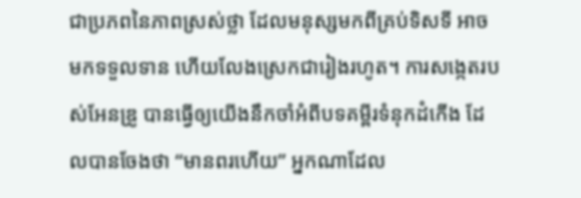ជាប្រភពនៃភាពស្រស់ថ្លា ដែលមនុស្សមកពីគ្រប់ទិសទី អាចមកទទួលទាន ហើយលែងស្រេកជារៀងរហូត។ ការសង្កេតរបស់អែនឌ្រូ បានធ្វើឲ្យយើងនឹកចាំអំពីបទគម្ពីរទំនុកដំកើង ដែលបានចែងថា “មានពរហើយ” អ្នកណាដែល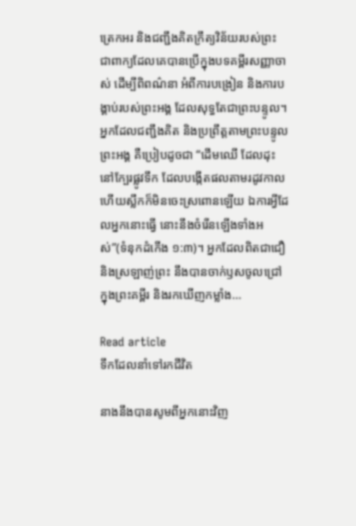ត្រេកអរ និងជញ្ជឹងគិតក្រឹត្យវិន័យរបស់ព្រះ ជាពាក្យដែលគេបានប្រើក្នុងបទគម្ពីរសញ្ញាចាស់ ដើម្បីពិពណ៌នា អំពីការបង្រៀន និងការបង្គាប់របស់ព្រះអង្គ ដែលសុទ្ធតែជាព្រះបន្ទូល។ អ្នកដែលជញ្ជឹងគិត និងប្រព្រឹត្តតាមព្រះបន្ទូលព្រះអង្គ គឺប្រៀបដូចជា “ដើមឈើ ដែលដុះនៅក្បែរផ្លូវទឹក ដែលបង្កើតផលតាមរដូវកាល ហើយស្លឹកក៏មិនចេះស្រពោនឡើយ ឯការអ្វីដែលអ្នកនោះធ្វើ នោះនឹងចំរើនឡើងទាំងអស់”(ទំនុកដំកើង ១:៣)។ អ្នកដែលពិតជាជឿ និងស្រឡាញ់ព្រះ នឹងបានចាក់ឫសចូលជ្រៅ ក្នុងព្រះគម្ពីរ និងរកឃើញកម្លាំង…

Read article
ទឹកដែលនាំទៅរកជីវិត

នាងនឹងបានសូមពីអ្នកនោះវិញ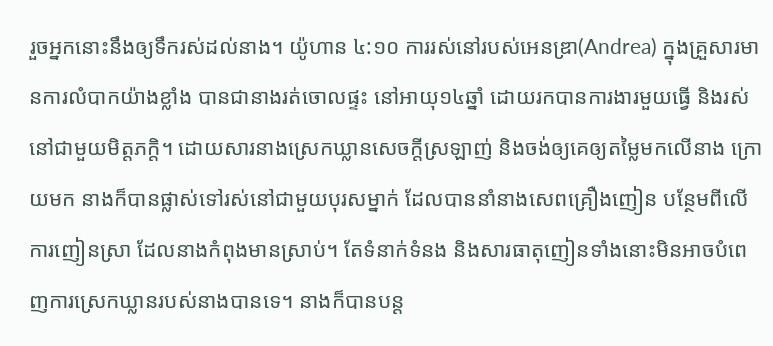រួចអ្នកនោះនឹងឲ្យទឹករស់ដល់នាង។ យ៉ូហាន ៤:១០ ការរស់នៅរបស់អេនឌ្រា(Andrea) ក្នុងគ្រួសារមានការលំបាកយ៉ាងខ្លាំង បានជានាងរត់ចោលផ្ទះ នៅអាយុ១៤ឆ្នាំ ដោយរកបានការងារមួយធ្វើ និងរស់នៅជាមួយមិត្តភក្តិ។ ដោយសារនាងស្រេកឃ្លានសេចក្តីស្រឡាញ់ និងចង់ឲ្យគេឲ្យតម្លៃមកលើនាង ក្រោយមក នាងក៏បានផ្លាស់ទៅរស់នៅជាមួយបុរសម្នាក់ ដែលបាននាំនាងសេពគ្រឿងញៀន បន្ថែមពីលើការញៀនស្រា ដែលនាងកំពុងមានស្រាប់។ តែទំនាក់ទំនង និងសារធាតុញៀនទាំងនោះមិនអាចបំពេញការស្រេកឃ្លានរបស់នាងបានទេ។ នាងក៏បានបន្ត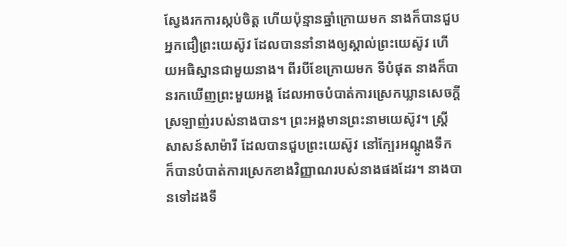ស្វែងរកការស្កប់ចិត្ត ហើយប៉ុន្មានឆ្នាំក្រោយមក នាងក៏បានជួបអ្នកជឿព្រះយេស៊ូវ ដែលបាននាំនាងឲ្យស្គាល់ព្រះយេស៊ូវ ហើយអធិស្ឋានជាមួយនាង។ ពីរបីខែក្រោយមក ទីបំផុត នាងក៏បានរកឃើញព្រះមួយអង្គ ដែលអាចបំបាត់ការស្រេកឃ្លានសេចក្តីស្រឡាញ់របស់នាងបាន។ ព្រះអង្គមានព្រះនាមយេស៊ូវ។ ស្ត្រីសាសន៍សាម៉ារី ដែលបានជួបព្រះយេស៊ូវ នៅក្បែរអណ្តូងទឹក ក៏បានបំបាត់ការស្រេកខាងវិញ្ញាណរបស់នាងផងដែរ។ នាងបានទៅដងទឹ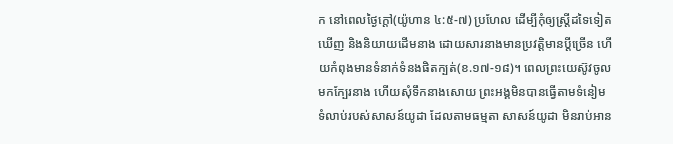ក នៅពេលថ្ងៃក្តៅ(យ៉ូហាន ៤:៥-៧) ប្រហែល ដើម្បីកុំឲ្យស្រ្តីដទៃទៀតឃើញ និងនិយាយដើមនាង ដោយសារនាងមានប្រវត្តិមានប្តីច្រើន ហើយកំពុងមានទំនាក់ទំនងផិតក្បត់(ខ.១៧-១៨)។ ពេលព្រះយេស៊ូវចូលមកក្បែរនាង ហើយសុំទឹកនាងសោយ ព្រះអង្គមិនបានធ្វើតាមទំនៀមទំលាប់របស់សាសន៍យូដា ដែលតាមធម្មតា សាសន៍យូដា មិនរាប់អាន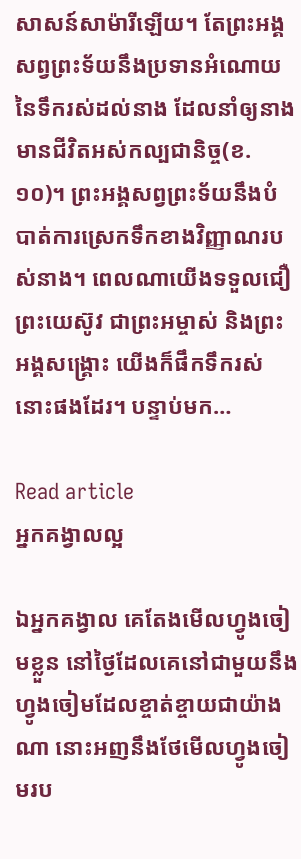សាសន៍សាម៉ារីឡើយ។ តែព្រះអង្គសព្វព្រះទ័យនឹងប្រទានអំណោយនៃទឹករស់ដល់នាង ដែលនាំឲ្យនាងមានជីវិតអស់កល្បជានិច្ច(ខ.១០)។ ព្រះអង្គសព្វព្រះទ័យនឹងបំបាត់ការស្រេកទឹកខាងវិញ្ញាណរបស់នាង។ ពេលណាយើងទទួលជឿព្រះយេស៊ូវ ជាព្រះអម្ចាស់ និងព្រះអង្គសង្គ្រោះ យើងក៏ផឹកទឹករស់នោះផងដែរ។ បន្ទាប់មក…

Read article
អ្នកគង្វាលល្អ

ឯអ្នកគង្វាល គេតែងមើលហ្វូងចៀមខ្លួន នៅថ្ងៃដែលគេនៅជាមួយនឹងហ្វូងចៀមដែលខ្ចាត់ខ្ចាយជាយ៉ាងណា នោះអញនឹងថែមើលហ្វូងចៀមរប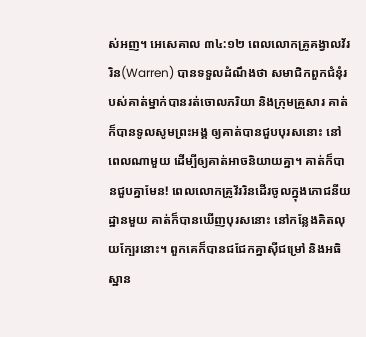ស់អញ។ អេសេគាល ៣៤:១២ ពេលលោកគ្រូគង្វាលវ័ររិន(Warren) បានទទួលដំណឹងថា សមាជិកពួកជំនុំរបស់គាត់ម្នាក់បានរត់ចោលភរិយា និងក្រុមគ្រួសារ គាត់ក៏បានទូលសូមព្រះអង្គ ឲ្យគាត់បានជួបបុរសនោះ នៅពេលណាមួយ ដើម្បីឲ្យគាត់អាចនិយាយគ្នា។ គាត់ក៏បានជួបគ្នាមែន! ពេលលោកគ្រូវ័ររិនដើរចូលក្នុងភោជនីយដ្ឋានមួយ គាត់ក៏បានឃើញបុរសនោះ នៅកន្លែងគិតលុយក្បែរនោះ។ ពួកគេក៏បានជជែកគ្នាស៊ីជម្រៅ និងអធិស្ឋាន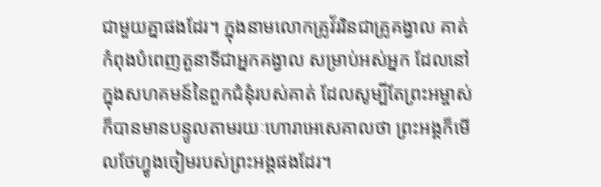ជាមួយគ្នាផងដែរ។ ក្នុងនាមលោកគ្រូវ័ររិនជាគ្រូគង្វាល គាត់កំពុងបំពេញតួនាទីជាអ្នកគង្វាល សម្រាប់អស់អ្នក ដែលនៅក្នុងសហគមន៍នៃពួកជំនុំរបស់គាត់ ដែលសូម្បីតែព្រះអម្ចាស់ក៏បានមានបន្ទូលតាមរយៈហោរាអេសេគាលថា ព្រះអង្គក៏មើលថែហ្វូងចៀមរបស់ព្រះអង្គផងដែរ។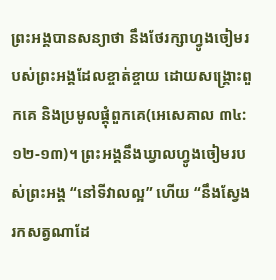ព្រះអង្គបានសន្យាថា នឹងថែរក្សាហ្វូងចៀមរបស់ព្រះអង្គដែលខ្ចាត់ខ្ចាយ ដោយសង្គ្រោះពួកគេ និងប្រមូលផ្តុំពួកគេ(អេសេគាល ៣៤:១២-១៣)។ ព្រះអង្គនឹងឃ្វាលហ្វូងចៀមរបស់ព្រះអង្គ “នៅទីវាលល្អ” ហើយ “នឹងស្វែងរកសត្វណាដែ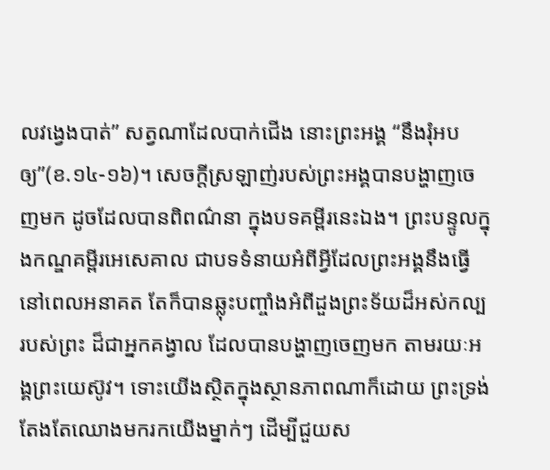លវង្វេងបាត់” សត្វណាដែលបាក់ជើង នោះព្រះអង្គ “នឹងរុំអបឲ្យ”(ខ.១៤-១៦)។ សេចក្តីស្រឡាញ់របស់ព្រះអង្គបានបង្ហាញចេញមក ដូចដែលបានពិពណ៌នា ក្នុងបទគម្ពីរនេះឯង។ ព្រះបន្ទូលក្នុងកណ្ឌគម្ពីរអេសេគាល ជាបទទំនាយអំពីអ្វីដែលព្រះអង្គនឹងធ្វើនៅពេលអនាគត តែក៏បានឆ្លុះបញ្ចាំងអំពីដួងព្រះទ័យដ៏អស់កល្បរបស់ព្រះ ដ៏ជាអ្នកគង្វាល ដែលបានបង្ហាញចេញមក តាមរយៈអង្គព្រះយេស៊ូវ។ ទោះយើងស្ថិតក្នុងស្ថានភាពណាក៏ដោយ ព្រះទ្រង់តែងតែឈោងមករកយើងម្នាក់ៗ ដើម្បីជួយស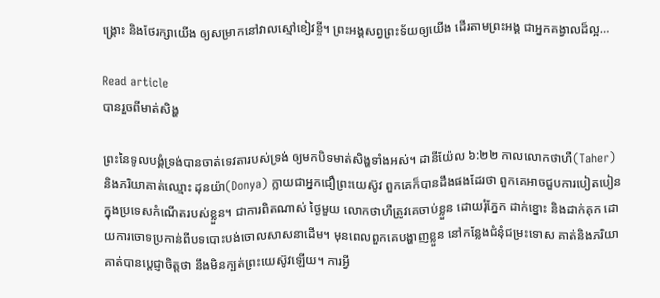ង្គ្រោះ និងថែរក្សាយើង ឲ្យសម្រាកនៅវាលស្មៅខៀវខ្ចី។ ព្រះអង្គសព្វព្រះទ័យឲ្យយើង ដើរតាមព្រះអង្គ ជាអ្នកគង្វាលដ៏ល្អ…

Read article
បានរួចពីមាត់សិង្ហ

ព្រះនៃទូលបង្គំទ្រង់បានចាត់ទេវតារបស់ទ្រង់ ឲ្យមកបិទមាត់សិង្ហទាំងអស់។ ដានីយ៉ែល ៦:២២ កាលលោកថាហឺ(Taher) និងភរិយាគាត់ឈ្មោះ ដុនយ៉ា(Donya) ក្លាយជាអ្នកជឿព្រះយេស៊ូវ ពួកគេក៏បានដឹងផងដែរថា ពួកគេអាចជួបការបៀតបៀន ក្នុងប្រទេសកំណើតរបស់ខ្លួន។ ជាការពិតណាស់ ថ្ងៃមួយ លោកថាហឺត្រូវគេចាប់ខ្លួន ដោយរុំភ្នែក ដាក់ខ្នោះ និងដាក់គុក ដោយការចោទប្រកាន់ពីបទបោះបង់ចោលសាសនាដើម។ មុនពេលពួកគេបង្ហាញខ្លួន នៅកន្លែងជំនុំជម្រះទោស គាត់និងភរិយាគាត់បានប្ដេជ្ញាចិត្តថា នឹងមិនក្បត់ព្រះយេស៊ូវឡើយ។ ការអ្វី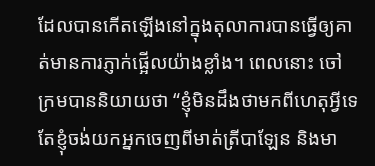ដែលបានកើតឡើងនៅក្នុងតុលាការបានធ្វើឲ្យគាត់មានការភ្ញាក់ផ្អើលយ៉ាងខ្លាំង។ ពេលនោះ ចៅក្រមបាននិយាយថា “ខ្ញុំមិនដឹងថាមកពីហេតុអ្វីទេ តែខ្ញុំចង់យកអ្នកចេញពីមាត់ត្រីបាឡែន និងមា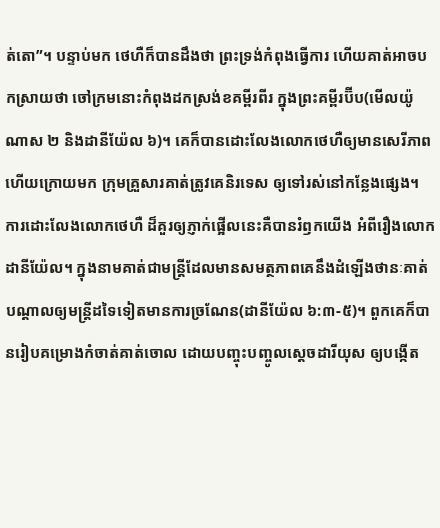ត់តោ”។ បន្ទាប់មក ថេហឺក៏បានដឹងថា ព្រះទ្រង់កំពុងធ្វើការ ហើយគាត់អាចបកស្រាយថា ចៅក្រមនោះកំពុងដកស្រង់ខគម្ពីរពីរ ក្នុងព្រះគម្ពីរប៊ីប(មើលយ៉ូណាស ២ និងដានីយ៉ែល ៦)។ គេក៏បានដោះលែងលោកថេហឺឲ្យមានសេរីភាព ហើយក្រោយមក ក្រុមគ្រួសារគាត់ត្រូវគេនិរទេស ឲ្យទៅរស់នៅកន្លែងផ្សេង។ ការដោះលែងលោកថេហឺ ដ៏គួរឲ្យភ្ញាក់ផ្អើលនេះគឺបានរំឭកយើង អំពីរឿងលោកដានីយ៉ែល។ ក្នុងនាមគាត់ជាមន្ត្រីដែលមានសមត្ថភាពគេនឹងដំឡើងថានៈគាត់ បណ្តាលឲ្យមន្ត្រីដទៃទៀតមានការច្រណែន(ដានីយ៉ែល ៦:៣-៥)។ ពួកគេក៏បានរៀបគម្រោងកំចាត់គាត់ចោល ដោយបញ្ចុះបញ្ចូលស្តេចដារីយុស ឲ្យបង្កើត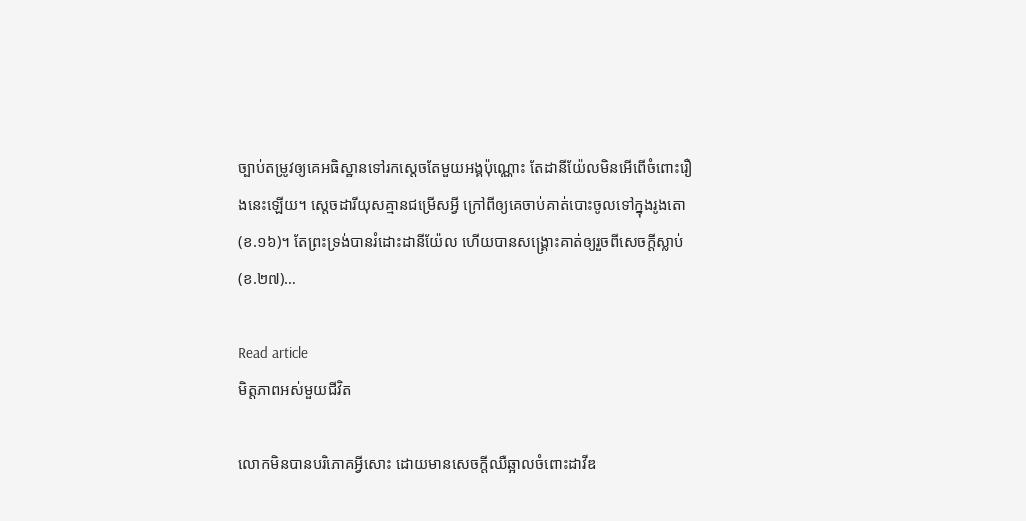ច្បាប់តម្រូវឲ្យគេអធិស្ឋានទៅរកស្តេចតែមួយអង្គប៉ុណ្ណោះ តែដានីយ៉ែលមិនអើពើចំពោះរឿងនេះឡើយ។ ស្តេចដារីយុសគ្មានជម្រើសអ្វី ក្រៅពីឲ្យគេចាប់គាត់បោះចូលទៅក្នុងរូងតោ(ខ.១៦)។ តែព្រះទ្រង់បានរំដោះដានីយ៉ែល ហើយបានសង្គ្រោះគាត់ឲ្យរួចពីសេចក្តីស្លាប់(ខ.២៧)…

Read article
មិត្តភាពអស់មួយជីវិត

លោកមិនបានបរិភោគអ្វីសោះ ដោយមានសេចក្តីឈឺឆ្អាលចំពោះដាវីឌ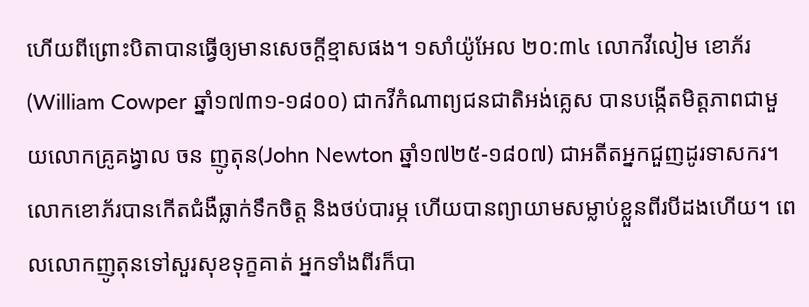ហើយពីព្រោះបិតាបានធ្វើឲ្យមានសេចក្តីខ្មាសផង។ ១សាំយ៉ូអែល ២០:៣៤ លោកវីលៀម ខោភ័រ(William Cowper ឆ្នាំ១៧៣១-១៨០០) ជាកវីកំណាព្យជនជាតិអង់គ្លេស បានបង្កើតមិត្តភាពជាមួយលោកគ្រូគង្វាល ចន ញូតុន(John Newton ឆ្នាំ១៧២៥-១៨០៧) ជាអតីតអ្នកជួញដូរទាសករ។ លោកខោភ័របានកើតជំងឺធ្លាក់ទឹកចិត្ត និងថប់បារម្ភ ហើយបានព្យាយាមសម្លាប់ខ្លួនពីរបីដងហើយ។ ពេលលោកញូតុនទៅសួរសុខទុក្ខគាត់ អ្នកទាំងពីរក៏បា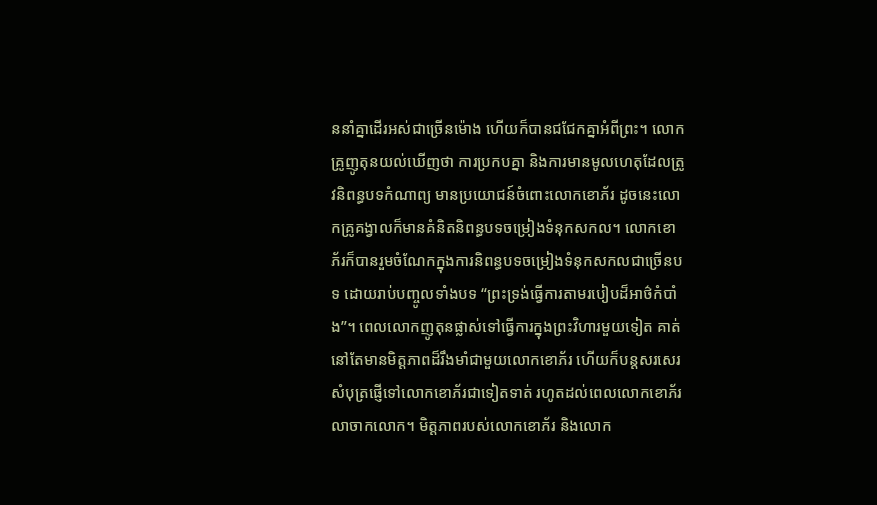ននាំគ្នាដើរអស់ជាច្រើនម៉ោង ហើយក៏បានជជែកគ្នាអំពីព្រះ។ លោកគ្រូញូតុនយល់ឃើញថា ការប្រកបគ្នា និងការមានមូលហេតុដែលត្រូវនិពន្ធបទកំណាព្យ មានប្រយោជន៍ចំពោះលោកខោភ័រ ដូចនេះលោកគ្រូគង្វាលក៏មានគំនិតនិពន្ធបទចម្រៀងទំនុកសកល។ លោកខោភ័រក៏បានរួមចំណែកក្នុងការនិពន្ធបទចម្រៀងទំនុកសកលជាច្រើនបទ ដោយរាប់បញ្ចូលទាំងបទ “ព្រះទ្រង់ធ្វើការតាមរបៀបដ៏អាថ៌កំបាំង”។ ពេលលោកញូតុនផ្លាស់ទៅធ្វើការក្នុងព្រះវិហារមួយទៀត គាត់នៅតែមានមិត្តភាពដ៏រឹងមាំជាមួយលោកខោភ័រ ហើយក៏បន្តសរសេរសំបុត្រផ្ញើទៅលោកខោភ័រជាទៀតទាត់ រហូតដល់ពេលលោកខោភ័រលាចាកលោក។ មិត្តភាពរបស់លោកខោភ័រ និងលោក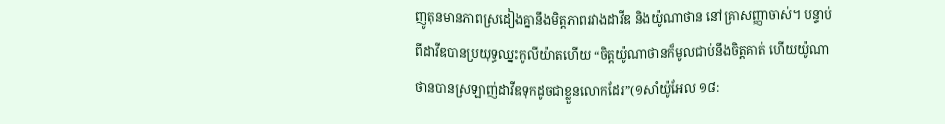ញូតុនមានភាពស្រដៀងគ្នានឹងមិត្តភាពរវាងដាវីឌ និងយ៉ូណាថាន នៅគ្រាសញ្ញាចាស់។ បន្ទាប់ពីដាវីឌបានប្រយុទ្ធឈ្នះកូលីយ៉ាតហើយ “ចិត្តយ៉ូណាថានក៏មូលជាប់នឹងចិត្តគាត់ ហើយយ៉ូណាថានបានស្រឡាញ់ដាវីឌទុកដូចជាខ្លួនលោកដែរ”(១សាំយ៉ូអែល ១៨: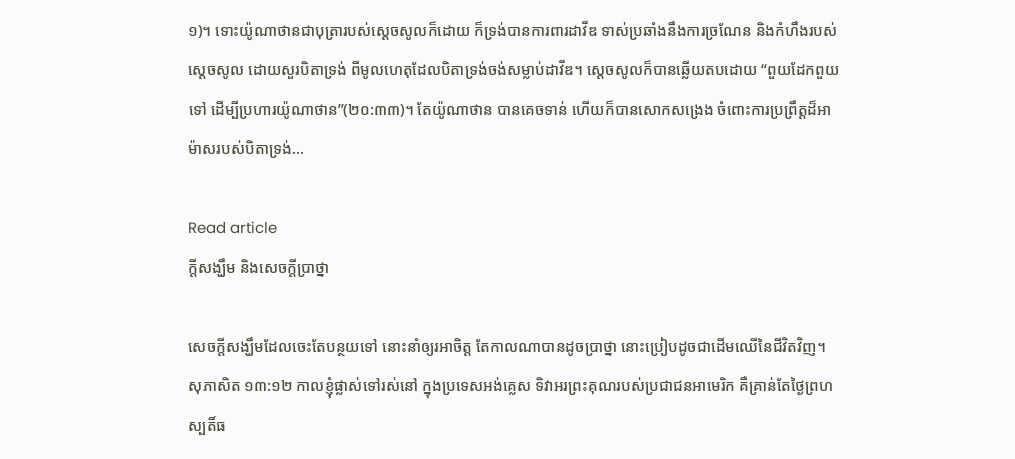១)។ ទោះយ៉ូណាថានជាបុត្រារបស់ស្តេចសូលក៏ដោយ ក៏ទ្រង់បានការពារដាវីឌ ទាស់ប្រឆាំងនឹងការច្រណែន និងកំហឹងរបស់ស្តេចសូល ដោយសួរបិតាទ្រង់ ពីមូលហេតុដែលបិតាទ្រង់ចង់សម្លាប់ដាវីឌ។ ស្តេចសូលក៏បានឆ្លើយតបដោយ “ពួយដែកពួយទៅ ដើម្បីប្រហារយ៉ូណាថាន”(២០:៣៣)។ តែយ៉ូណាថាន បានគេចទាន់ ហើយក៏បានសោកសង្រេង ចំពោះការប្រព្រឹត្តដ៏អាម៉ាសរបស់បិតាទ្រង់…

Read article
ក្តីសង្ឃឹម និងសេចក្តីប្រាថ្នា

សេចក្តីសង្ឃឹមដែលចេះតែបន្ថយទៅ នោះនាំឲ្យរអាចិត្ត តែកាលណាបានដូចប្រាថ្នា នោះប្រៀបដូចជាដើមឈើនៃជីវិតវិញ។ សុភាសិត ១៣:១២ កាលខ្ញុំផ្លាស់ទៅរស់នៅ ក្នុងប្រទេសអង់គ្លេស ទិវាអរព្រះគុណរបស់ប្រជាជនអាមេរិក គឺគ្រាន់តែថ្ងៃព្រហស្បតិ៍ធ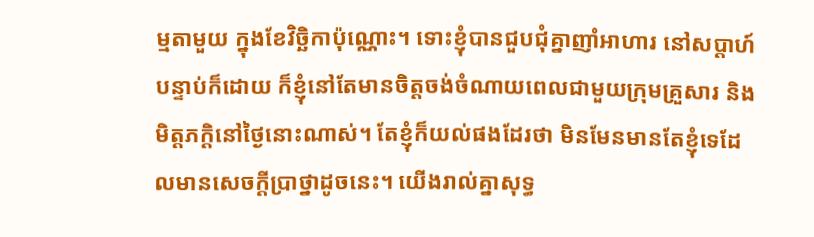ម្មតាមួយ ក្នុងខែវិច្ឆិកាប៉ុណ្ណោះ។ ទោះខ្ញុំបានជួបជុំគ្នាញាំអាហារ នៅសប្តាហ៍បន្ទាប់ក៏ដោយ ក៏ខ្ញុំនៅតែមានចិត្តចង់ចំណាយពេលជាមួយក្រុមគ្រួសារ និងមិត្តភក្តិនៅថ្ងៃនោះណាស់។ តែខ្ញុំក៏យល់ផងដែរថា មិនមែនមានតែខ្ញុំទេដែលមានសេចក្តីប្រាថ្នាដូចនេះ។ យើងរាល់គ្នាសុទ្ធ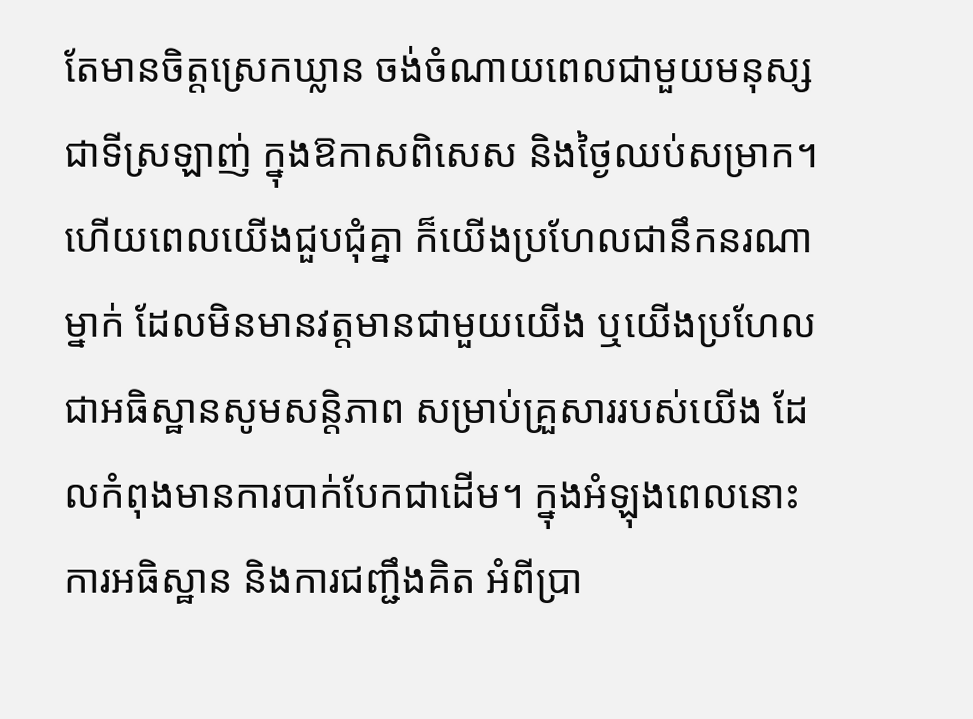តែមានចិត្តស្រេកឃ្លាន ចង់ចំណាយពេលជាមួយមនុស្សជាទីស្រឡាញ់ ក្នុងឱកាសពិសេស និងថ្ងៃឈប់សម្រាក។ ហើយពេលយើងជួបជុំគ្នា ក៏យើងប្រហែលជានឹកនរណាម្នាក់ ដែលមិនមានវត្តមានជាមួយយើង ឬយើងប្រហែលជាអធិស្ឋានសូមសន្តិភាព សម្រាប់គ្រួសាររបស់យើង ដែលកំពុងមានការបាក់បែកជាដើម។ ក្នុងអំឡុងពេលនោះ ការអធិស្ឋាន និងការជញ្ជឹងគិត អំពីប្រា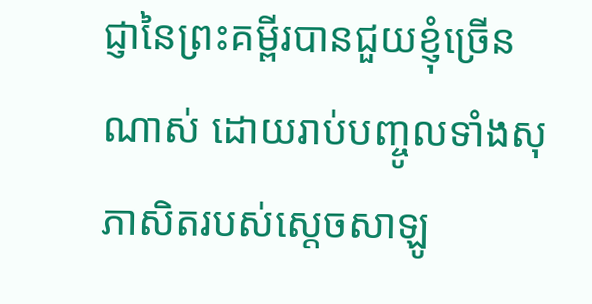ជ្ញានៃព្រះគម្ពីរបានជួយខ្ញុំច្រើនណាស់ ដោយរាប់បញ្ចូលទាំងសុភាសិតរបស់ស្តេចសាឡូ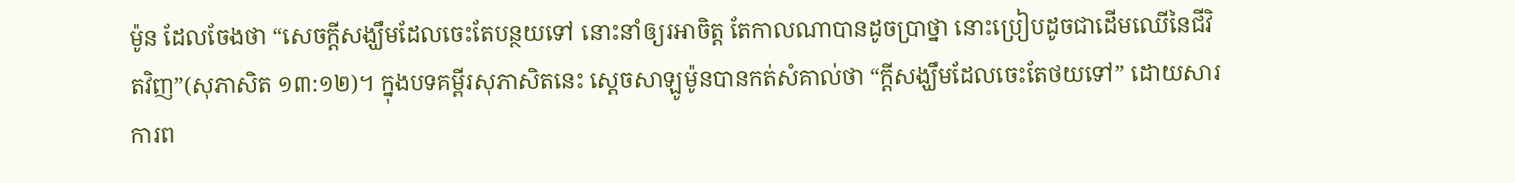ម៉ូន ដែលចែងថា “សេចក្តីសង្ឃឹមដែលចេះតែបន្ថយទៅ នោះនាំឲ្យរអាចិត្ត តែកាលណាបានដូចប្រាថ្នា នោះប្រៀបដូចជាដើមឈើនៃជីវិតវិញ”(សុភាសិត ១៣:១២)។ ក្នុងបទគម្ពីរសុភាសិតនេះ ស្តេចសាឡូម៉ូនបានកត់សំគាល់ថា “ក្តីសង្ឃឹមដែលចេះតែថយទៅ” ដោយសារការព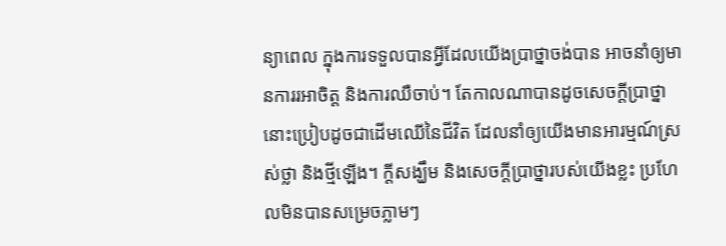ន្យាពេល ក្នុងការទទួលបានអ្វីដែលយើងប្រាថ្នាចង់បាន អាចនាំឲ្យមានការរអាចិត្ត និងការឈឺចាប់។ តែកាលណាបានដូចសេចក្តីប្រាថ្នា នោះប្រៀបដូចជាដើមឈើនៃជីវិត ដែលនាំឲ្យយើងមានអារម្មណ៍ស្រស់ថ្លា និងថ្មីឡើង។ ក្តីសង្ឃឹម និងសេចក្តីប្រាថ្នារបស់យើងខ្លះ ប្រហែលមិនបានសម្រេចភ្លាមៗ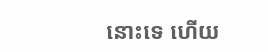នោះទេ ហើយ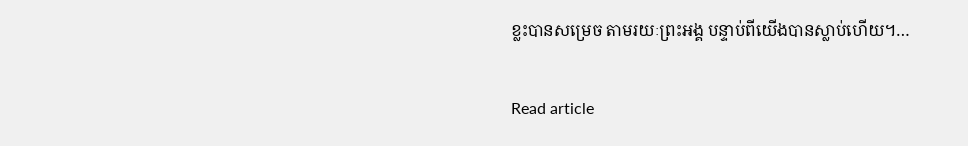ខ្លះបានសម្រេច តាមរយៈព្រះអង្គ បន្ទាប់ពីយើងបានស្លាប់ហើយ។…

Read article